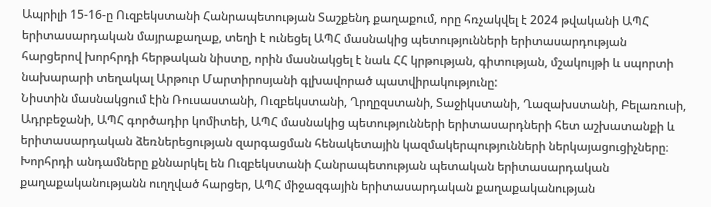Ապրիլի 15-16-ը Ուզբեկստանի Հանրապետության Տաշքենդ քաղաքում, որը հռչակվել է 2024 թվականի ԱՊՀ երիտասարդական մայրաքաղաք, տեղի է ունեցել ԱՊՀ մասնակից պետությունների երիտասարդության հարցերով խորհրդի հերթական նիստը, որին մասնակցել է նաև ՀՀ կրթության, գիտության, մշակույթի և սպորտի նախարարի տեղակալ Արթուր Մարտիրոսյանի գլխավորած պատվիրակությունը:
Նիստին մասնակցում էին Ռուսաստանի, Ուզբեկստանի, Ղրղըզստանի, Տաջիկստանի, Ղազախստանի, Բելառուսի, Ադրբեջանի, ԱՊՀ գործադիր կոմիտեի, ԱՊՀ մասնակից պետությունների երիտասարդների հետ աշխատանքի և երիտասարդական ձեռներեցության զարգացման հենակետային կազմակերպությունների ներկայացուցիչները։
Խորհրդի անդամները քննարկել են Ուզբեկստանի Հանրապետության պետական երիտասարդական քաղաքականությանն ուղղված հարցեր, ԱՊՀ միջազգային երիտասարդական քաղաքականության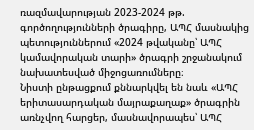ռազմավարության 2023-2024 թթ. գործողությունների ծրագիրը, ԱՊՀ մասնակից պետություններում «2024 թվականը՝ ԱՊՀ կամավորական տարի» ծրագրի շրջանակում նախատեսված միջոցառումները։
Նիստի ընթացքում քննարկվել են նաև «ԱՊՀ երիտասարդական մայրաքաղաք» ծրագրին առնչվող հարցեր, մասնավորապես՝ ԱՊՀ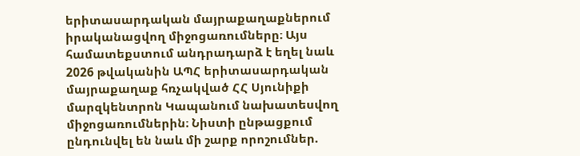երիտասարդական մայրաքաղաքներում իրականացվող միջոցառումները։ Այս համատեքստում անդրադարձ է եղել նաև 2026 թվականին ԱՊՀ երիտասարդական մայրաքաղաք հռչակված ՀՀ Սյունիքի մարզկենտրոն Կապանում նախատեսվող միջոցառումներին։ Նիստի ընթացքում ընդունվել են նաև մի շարք որոշումներ.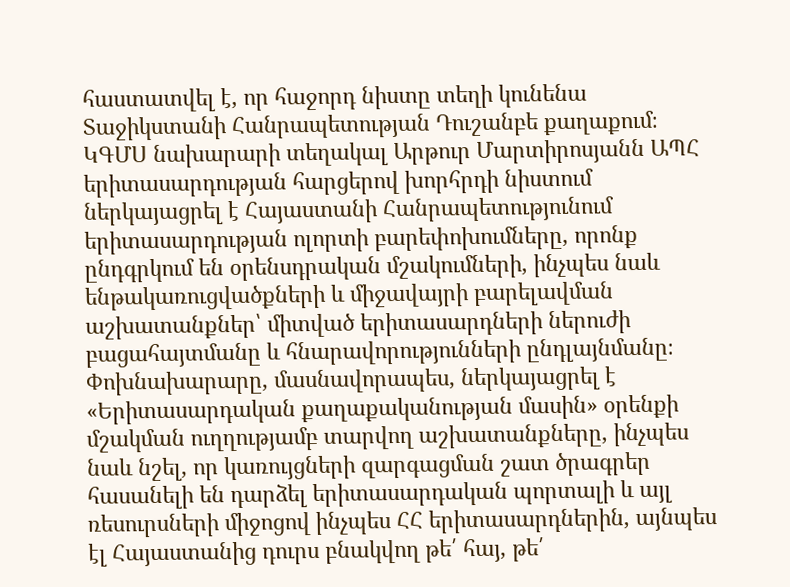հաստատվել է, որ հաջորդ նիստը տեղի կունենա Տաջիկստանի Հանրապետության Դուշանբե քաղաքում։
ԿԳՄՍ նախարարի տեղակալ Արթուր Մարտիրոսյանն ԱՊՀ երիտասարդության հարցերով խորհրդի նիստում ներկայացրել է Հայաստանի Հանրապետությունում երիտասարդության ոլորտի բարեփոխումները, որոնք ընդգրկում են օրենսդրական մշակումների, ինչպես նաև ենթակառուցվածքների և միջավայրի բարելավման աշխատանքներ՝ միտված երիտասարդների ներուժի բացահայտմանը և հնարավորությունների ընդլայնմանը։ Փոխնախարարը, մասնավորապես, ներկայացրել է «Երիտասարդական քաղաքականության մասին» օրենքի մշակման ուղղությամբ տարվող աշխատանքները, ինչպես նաև նշել, որ կառույցների զարգացման շատ ծրագրեր հասանելի են դարձել երիտասարդական պորտալի և այլ ռեսուրսների միջոցով ինչպես ՀՀ երիտասարդներին, այնպես էլ Հայաստանից դուրս բնակվող թե՛ հայ, թե՛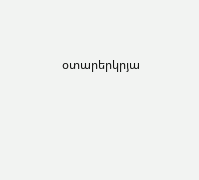օտարերկրյա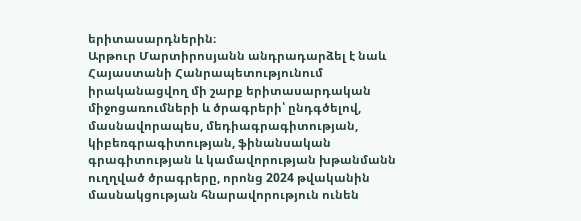երիտասարդներին։
Արթուր Մարտիրոսյանն անդրադարձել է նաև Հայաստանի Հանրապետությունում իրականացվող մի շարք երիտասարդական միջոցառումների և ծրագրերի՝ ընդգծելով, մասնավորապես, մեդիագրագիտության, կիբեռգրագիտության, ֆինանսական գրագիտության և կամավորության խթանմանն ուղղված ծրագրերը, որոնց 2024 թվականին մասնակցության հնարավորություն ունեն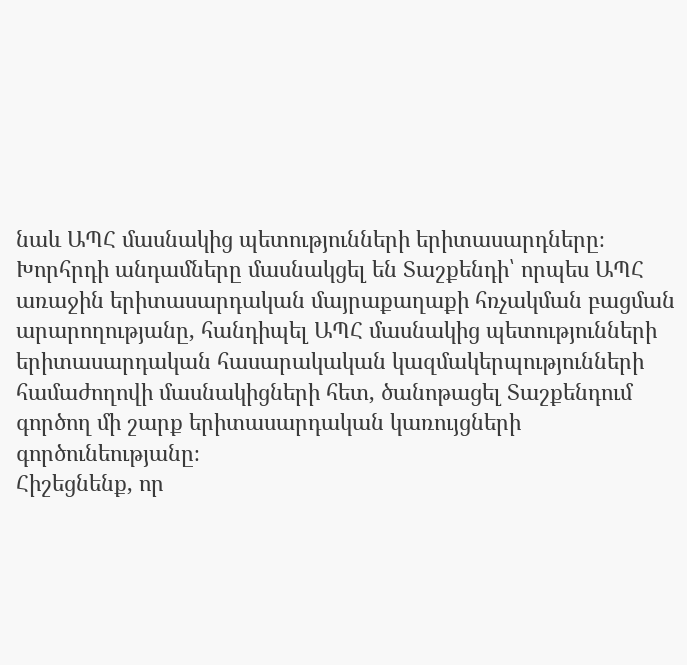նաև ԱՊՀ մասնակից պետությունների երիտասարդները։
Խորհրդի անդամները մասնակցել են Տաշքենդի՝ որպես ԱՊՀ առաջին երիտասարդական մայրաքաղաքի հռչակման բացման արարողությանը, հանդիպել ԱՊՀ մասնակից պետությունների երիտասարդական հասարակական կազմակերպությունների համաժողովի մասնակիցների հետ, ծանոթացել Տաշքենդում գործող մի շարք երիտասարդական կառույցների գործունեությանը։
Հիշեցնենք, որ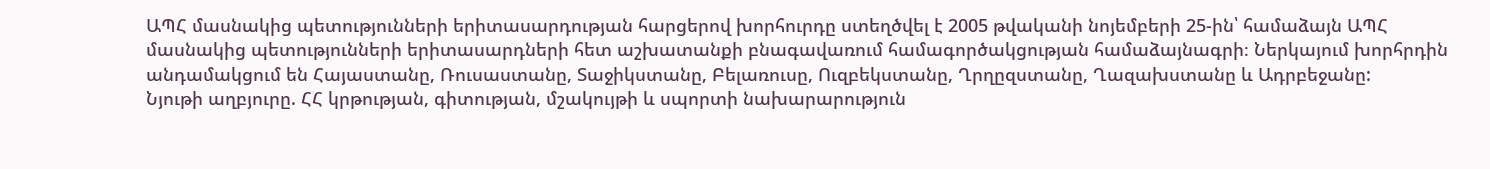ԱՊՀ մասնակից պետությունների երիտասարդության հարցերով խորհուրդը ստեղծվել է 2005 թվականի նոյեմբերի 25-ին՝ համաձայն ԱՊՀ մասնակից պետությունների երիտասարդների հետ աշխատանքի բնագավառում համագործակցության համաձայնագրի։ Ներկայում խորհրդին անդամակցում են Հայաստանը, Ռուսաստանը, Տաջիկստանը, Բելառուսը, Ուզբեկստանը, Ղրղըզստանը, Ղազախստանը և Ադրբեջանը:
Նյութի աղբյուրը. ՀՀ կրթության, գիտության, մշակույթի և սպորտի նախարարություն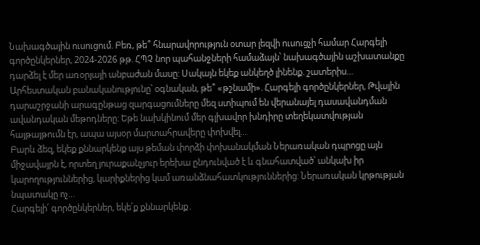Նախագծային ուսուցում. Բեռ, թե՞ հնարավորություն օտար լեզվի ուսուցչի համար Հարգելի գործընկերներ, 2024-2026 թթ. ՀՊՉ նոր պահանջների համաձայն՝ նախագծային աշխատանքը դարձել է մեր առօրյայի անբաժան մասը: Սակայն եկեք անկեղծ լինենք. շատերիս…
Արհեստական բանականությունը՝ օգնական, թե՞ «թշնամի». Հարգելի գործընկերներ, Թվային դարաշրջանի արագընթաց զարգացումները մեզ ստիպում են վերանայել դասավանդման ավանդական մեթոդները: Եթե նախկինում մեր գլխավոր խնդիրը տեղեկատվության հայթայթումն էր, ապա այսօր մարտահրավերը փոխվել…
Բարև ձեզ, եկեք քննարկենք այս թեման փորձի փոխանակման Ներառական դպրոցը այն միջավայրն է, որտեղ յուրաքանչյուր երեխա ընդունված է և գնահատված՝ անկախ իր կարողություններից, կարիքներից կամ առանձնահատկություններից: Ներառական կրթության նպատակը ոչ…
Հարգելի՛ գործընկերներ, եկե՛ք քննարկենք․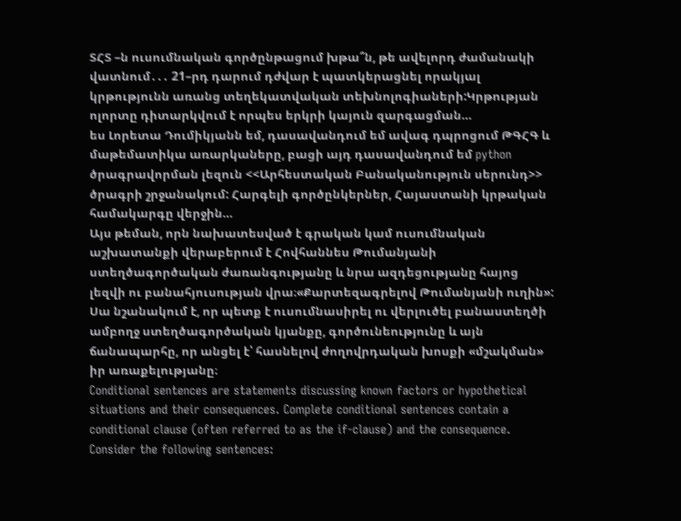ՏՀՏ –ն ուսումնական գործընթացում խթա՞ն, թե ավելորդ ժամանակի վատնում․․․ 21–րդ դարում դժվար է պատկերացնել որակյալ կրթությունն առանց տեղեկատվական տեխնոլոգիաների:Կրթության ոլորտը դիտարկվում է որպես երկրի կայուն զարգացման…
ես Լորետա Դումիկյանն եմ, դասավանդում եմ ավագ դպրոցում ԹԳՀԳ և մաթեմատիկա առարկաները, բացի այդ դասավանդում եմ python ծրագրավորման լեզուն <<Արհեստական Բանականություն սերունդ>> ծրագրի շրջանակում: Հարգելի գործընկերներ, Հայաստանի կրթական համակարգը վերջին…
Այս թեման, որն նախատեսված է գրական կամ ուսումնական աշխատանքի վերաբերում է Հովհաննես Թումանյանի ստեղծագործական ժառանգությանը և նրա ազդեցությանը հայոց լեզվի ու բանահյուսության վրա։«Քարտեզագրելով Թումանյանի ուղին»: Սա նշանակում է, որ պետք է ուսումնասիրել ու վերլուծել բանաստեղծի ամբողջ ստեղծագործական կյանքը, գործունեությունը և այն ճանապարհը, որ անցել է՝ հասնելով ժողովրդական խոսքի «մշակման» իր առաքելությանը։
Conditional sentences are statements discussing known factors or hypothetical situations and their consequences. Complete conditional sentences contain a conditional clause (often referred to as the if-clause) and the consequence. Consider the following sentences: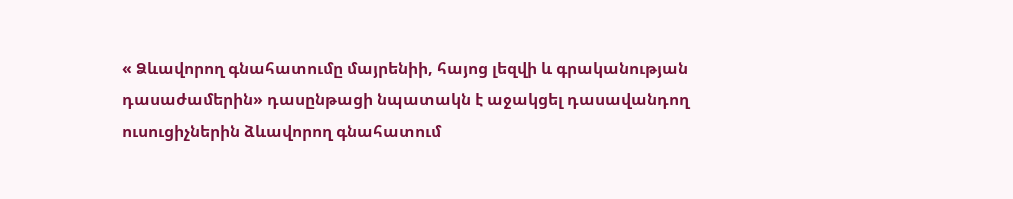« Ձևավորող գնահատումը մայրենիի, հայոց լեզվի և գրականության դասաժամերին» դասընթացի նպատակն է աջակցել դասավանդող ուսուցիչներին ձևավորող գնահատում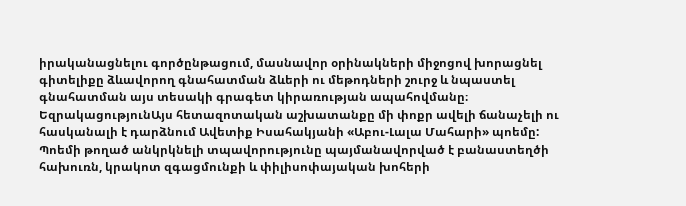իրականացնելու գործընթացում, մասնավոր օրինակների միջոցով խորացնել գիտելիքը ձևավորող գնահատման ձևերի ու մեթոդների շուրջ և նպաստել գնահատման այս տեսակի գրագետ կիրառության ապահովմանը։
ԵզրակացությունԱյս հետազոտական աշխատանքը մի փոքր ավելի ճանաչելի ու հասկանալի է դարձնում Ավետիք Իսահակյանի «Աբու-Լալա Մահարի» պոեմը: Պոեմի թողած անկրկնելի տպավորությունը պայմանավորված է բանաստեղծի հախուռն, կրակոտ զգացմունքի և փիլիսոփայական խոհերի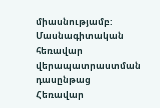միասնությամբ:
Մասնագիտական հեռավար վերապատրաստման դասընթաց
Հեռավար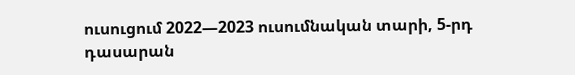ուսուցում 2022—2023 ուսումնական տարի, 5-րդ դասարան